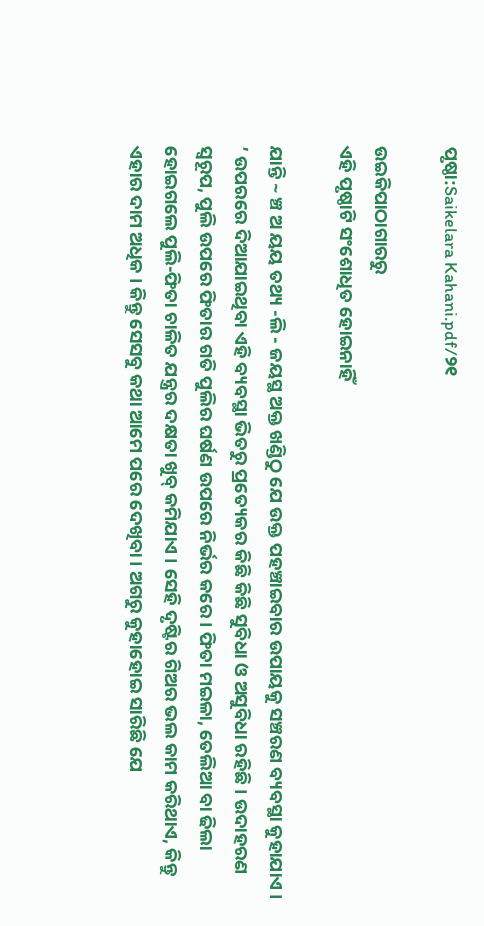ପୃଷ୍ଠା:Saikelara Kahani.pdf/୨୧

ଉଇକିପାଠାଗାର‌ରୁ
ଏହି ପୃଷ୍ଠାଟି ସଂଶୋଧିତ ହୋଇନାହିଁ

ଯାନ୍ତି ~ ଞ୍ଚ ଅ ୟୟ ତଥ୍ୟ -ଲି - ଜୟସ୍ଥ ଅକ୍ତ ଖଣ୍ଡିଠୁ ଯେ ଉକ୍ତ ପହଞ୍ଚାଇବାର ଉପାୟକୁ ସଞ୍ଚରଣ ବ୍ୟବସ୍ଥା କୁହାଯାଏ । ’ ଉପରରେ ଦିଆଯାଇଥିବା ଏହି ବ୍ୟବସ୍ଥା ଭିତରୁ ପ୍ରତ୍ୟେକର କିଛି କିଛି ସୁବିଧା ଓ ଅସୁବିଧା ରହିଛି । ଉଦାହରଣ ସ୍ୱରୂପ, ପୁଲି ଉପରେ ଫିତାର ଗତି ପୁଲିର ଘର୍ଷଣ ଉପରେ ନିର୍ଭର କରେ । ଫିତା ମଇଳା, ତେଲିଆ ବା ଢିଲା ହୋଇଗଲେ ପୁଲି-ଫିତା ଚାଳିତ ଯନ୍ତ୍ରର ଦକ୍ଷତା ଖୁବ୍ କମିଯାଏ । ସେହି ଦୃଷ୍ଟିର ଗିଅର ଭଲ କାମ କରିଥାଏ, କିନ୍ତୁ ଏହାର ଦାମ ଅଧିକ । କିନ୍ତୁ ସେସବୁ କଥା ଆମେ ପରେ ଦେଖିବା । ଅଗରୁ କୁହାହୋଇ ସାରିଛି ଯେ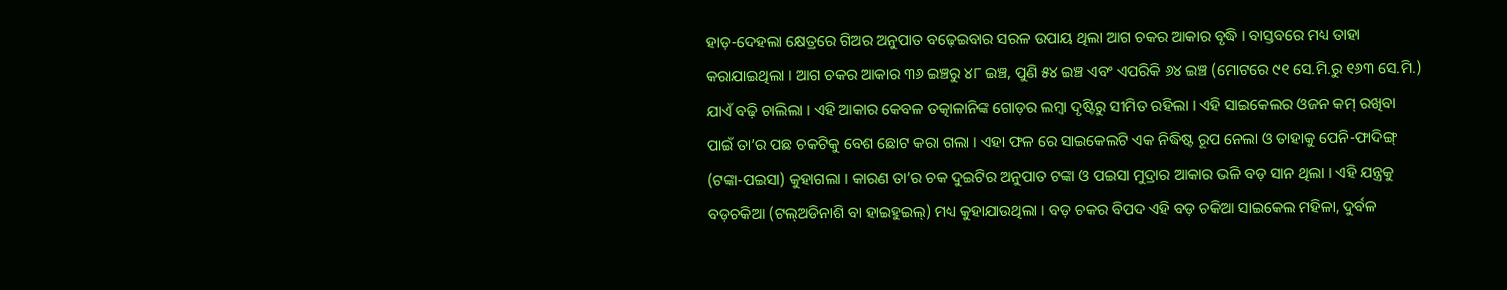ହାଡ଼-ଦେହଲା କ୍ଷେତ୍ରରେ ଗିଅର ଅନୁପାତ ବଢ଼େଇବାର ସରଳ ଉପାୟ ଥିଲା ଆଗ ଚକର ଆକାର ବୃଦ୍ଧି । ବାସ୍ତବରେ ମଧ୍ୟ ତାହା କରାଯାଇଥିଲା । ଆଗ ଚକର ଆକାର ୩୬ ଇଞ୍ଚରୁ ୪୮ ଇଞ୍ଚ, ପୁଣି ୫୪ ଇଞ୍ଚ ଏବଂ ଏପରିକି ୬୪ ଇଞ୍ଚ (ମୋଟରେ ୯୧ ସେ.ମି.ରୁ ୧୬୩ ସେ.ମି.) ଯାଏଁ ବଢ଼ି ଚାଲିଲା । ଏହି ଆକାର କେବଳ ତତ୍କାଳାନିଙ୍କ ଗୋଡ଼ର ଲମ୍ବା ଦୃଷ୍ଟିରୁ ସୀମିତ ରହିଲା । ଏହି ସାଇକେଲର ଓଜନ କମ୍ ରଖିବା ପାଇଁ ତା’ର ପଛ ଚକଟିକୁ ବେଶ ଛୋଟ କରା ଗଲା । ଏହା ଫଳ ରେ ସାଇକେଲଟି ଏକ ନିଦ୍ଧିଷ୍ଟ ରୂପ ନେଲା ଓ ତାହାକୁ ପେନି-ଫାଦିଙ୍ଗ୍ (ଟଙ୍କା-ପଇସା) କୁହାଗଲା । କାରଣ ତା’ର ଚକ ଦୁଇଟିର ଅନୁପାତ ଟଙ୍କା ଓ ପଇସା ମୁଦ୍ରାର ଆକାର ଭଳି ବଡ଼ ସାନ ଥିଲା । ଏହି ଯନ୍ତ୍ରକୁ ବଡ଼ଚକିଆ (ଟଲ୍ଅଡିନାଶି ବା ହାଇହୁଇଲ୍) ମଧ୍ୟ କୁହାଯାଉଥିଲା । ବଡ଼ ଚକର ବିପଦ ଏହି ବଡ଼ ଚକିଆ ସାଇକେଲ ମହିଳା, ଦୁର୍ବଳ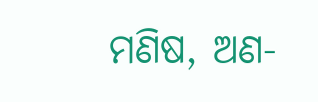ମଣିଷ, ଅଣ-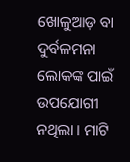ଖୋଳୁଆଡ଼ ବା ଦୁର୍ବଳମନା ଲୋକଙ୍କ ପାଇଁ ଉପଯୋଗୀ ନଥିଲା । ମାଟି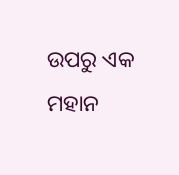ଉପରୁ ଏକ ମହାନ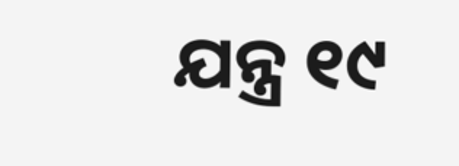ଯନ୍ତ୍ର ୧୯